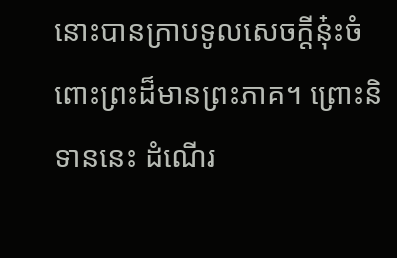នោះបានក្រាបទូលសេចក្តីនុ៎ះចំពោះព្រះដ៏មានព្រះភាគ។ ព្រោះនិទាននេះ ដំណើរ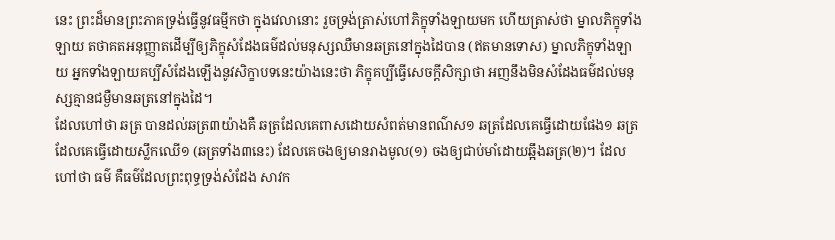នេះ ព្រះដ៏មានព្រះភាគទ្រង់ធ្វើនូវធម្មីកថា ក្នុងវេលានោះ រួចទ្រង់ត្រាស់ហៅភិក្ខុទាំងឡាយមក ហើយត្រាស់ថា ម្នាលភិក្ខុទាំងឡាយ តថាគតអនុញ្ញាតដើម្បីឲ្យភិក្ខុសំដែងធម៌ដល់មនុស្សឈឺមានឆត្រនៅក្នុងដៃបាន (ឥតមានទោស) ម្នាលភិក្ខុទាំងឡាយ អ្នកទាំងឡាយគប្បីសំដែងឡើងនូវសិក្ខាបទនេះយ៉ាងនេះថា ភិក្ខុគប្បីធ្វើសេចក្តីសិក្សាថា អញនឹងមិនសំដែងធម៌ដល់មនុស្សគ្មានជម្ងឺមានឆត្រនៅក្នុងដៃ។
ដែលហៅថា ឆត្រ បានដល់ឆត្រ៣យ៉ាងគឺ ឆត្រដែលគេពាសដោយសំពត់មានពណ៌ស១ ឆត្រដែលគេធ្វើដោយផែង១ ឆត្រដែលគេធ្វើដោយស្លឹកឈើ១ (ឆត្រទាំង៣នេះ) ដែលគេចងឲ្យមានរាងមូល(១) ចងឲ្យជាប់មាំដោយឆ្អឹងឆត្រ(២)។ ដែលហៅថា ធម៌ គឺធម៌ដែលព្រះពុទ្ធទ្រង់សំដែង សាវក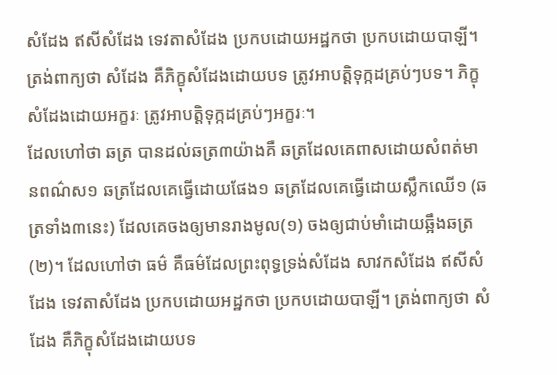សំដែង ឥសីសំដែង ទេវតាសំដែង ប្រកបដោយអដ្ឋកថា ប្រកបដោយបាឡី។ ត្រង់ពាក្យថា សំដែង គឺភិក្ខុសំដែងដោយបទ ត្រូវអាបត្តិទុក្កដគ្រប់ៗបទ។ ភិក្ខុសំដែងដោយអក្ខរៈ ត្រូវអាបត្តិទុក្កដគ្រប់ៗអក្ខរៈ។
ដែលហៅថា ឆត្រ បានដល់ឆត្រ៣យ៉ាងគឺ ឆត្រដែលគេពាសដោយសំពត់មានពណ៌ស១ ឆត្រដែលគេធ្វើដោយផែង១ ឆត្រដែលគេធ្វើដោយស្លឹកឈើ១ (ឆត្រទាំង៣នេះ) ដែលគេចងឲ្យមានរាងមូល(១) ចងឲ្យជាប់មាំដោយឆ្អឹងឆត្រ(២)។ ដែលហៅថា ធម៌ គឺធម៌ដែលព្រះពុទ្ធទ្រង់សំដែង សាវកសំដែង ឥសីសំដែង ទេវតាសំដែង ប្រកបដោយអដ្ឋកថា ប្រកបដោយបាឡី។ ត្រង់ពាក្យថា សំដែង គឺភិក្ខុសំដែងដោយបទ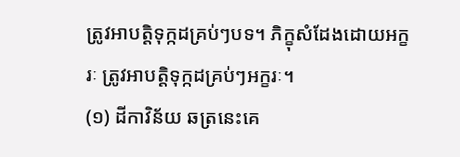ត្រូវអាបត្តិទុក្កដគ្រប់ៗបទ។ ភិក្ខុសំដែងដោយអក្ខរៈ ត្រូវអាបត្តិទុក្កដគ្រប់ៗអក្ខរៈ។
(១) ដីកាវិន័យ ឆត្រនេះគេ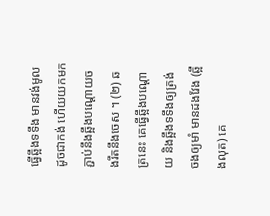ធ្វើឆ្អឹងទទឹង មានវង់មូលដូចជាកង់ ហើយយកមកភ្ជាប់នឹងឆ្អឹងបណ្តោយចងរឹតនឹងចេស ។ (២) ឆត្រនេះ គេធ្វើឆ្អឹងបណ្តោយ និងឆ្អឹងទទឹងឲ្យត្រង់ ចងឲ្យមាំ មានដងវែង (ឆ្អឹងលុត) គេ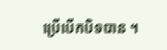ប្រើបើកបិទបាន ។